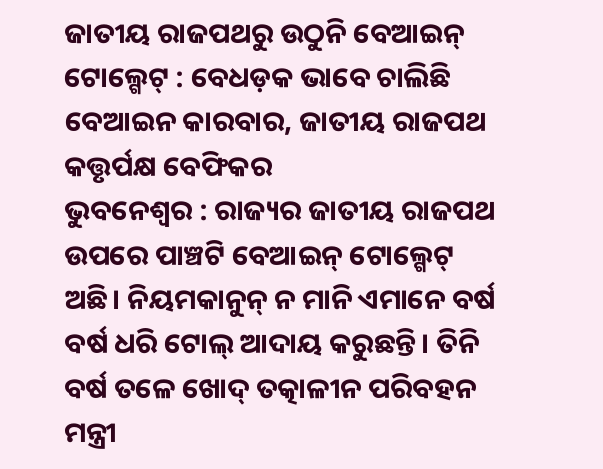ଜାତୀୟ ରାଜପଥରୁ ଉଠୁନି ବେଆଇନ୍ ଟୋଲ୍ଗେଟ୍ : ବେଧଡ଼କ ଭାବେ ଚାଲିଛି ବେଆଇନ କାରବାର, ଜାତୀୟ ରାଜପଥ କତ୍ତୃର୍ପକ୍ଷ ବେଫିକର
ଭୁବନେଶ୍ୱର : ରାଜ୍ୟର ଜାତୀୟ ରାଜପଥ ଉପରେ ପାଞ୍ଚଟି ବେଆଇନ୍ ଟୋଲ୍ଗେଟ୍ ଅଛି। ନିୟମକାନୁନ୍ ନ ମାନି ଏମାନେ ବର୍ଷ ବର୍ଷ ଧରି ଟୋଲ୍ ଆଦାୟ କରୁଛନ୍ତି। ତିନି ବର୍ଷ ତଳେ ଖୋଦ୍ ତତ୍କାଳୀନ ପରିବହନ ମନ୍ତ୍ରୀ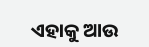ଏହାକୁ ଆଉ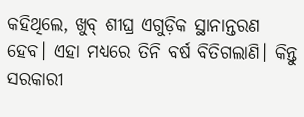କହିଥିଲେ, ଖୁବ୍ ଶୀଘ୍ର ଏଗୁଡ଼ିକ ସ୍ଥାନାନ୍ତରଣ ହେବ। ଏହା ମଧ୍ୟରେ ତିନି ବର୍ଷ ବିତିଗଲାଣି। କିନ୍ତୁ ସରକାରୀ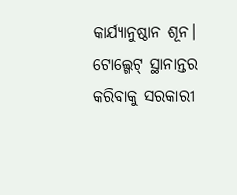କାର୍ଯ୍ୟାନୁଷ୍ଠାନ ଶୂନ। ଟୋଲ୍ଗେଟ୍ ସ୍ଥାନାନ୍ତର କରିବାକୁ ସରକାରୀ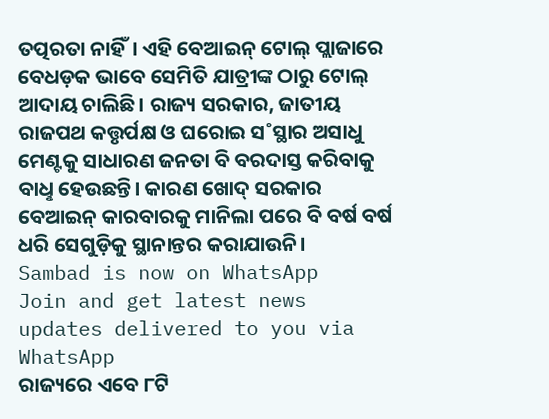ତତ୍ପରତା ନାହିଁ। ଏହି ବେଆଇନ୍ ଟୋଲ୍ ପ୍ଲାଜାରେ ବେଧଡ଼କ ଭାବେ ସେମିତି ଯାତ୍ରୀଙ୍କ ଠାରୁ ଟୋଲ୍ ଆଦାୟ ଚାଲିଛି। ରାଜ୍ୟ ସରକାର, ଜାତୀୟ ରାଜପଥ କତ୍ତୃର୍ପକ୍ଷ ଓ ଘରୋଇ ସ˚ସ୍ଥାର ଅସାଧୁ ମେଣ୍ଟକୁ ସାଧାରଣ ଜନତା ବି ବରଦାସ୍ତ କରିବାକୁ ବାଧୢ ହେଉଛନ୍ତି। କାରଣ ଖୋଦ୍ ସରକାର ବେଆଇନ୍ କାରବାରକୁ ମାନିଲା ପରେ ବି ବର୍ଷ ବର୍ଷ ଧରି ସେଗୁଡ଼ିକୁ ସ୍ଥାନାନ୍ତର କରାଯାଉନି।
Sambad is now on WhatsApp
Join and get latest news updates delivered to you via WhatsApp
ରାଜ୍ୟରେ ଏବେ ୮ଟି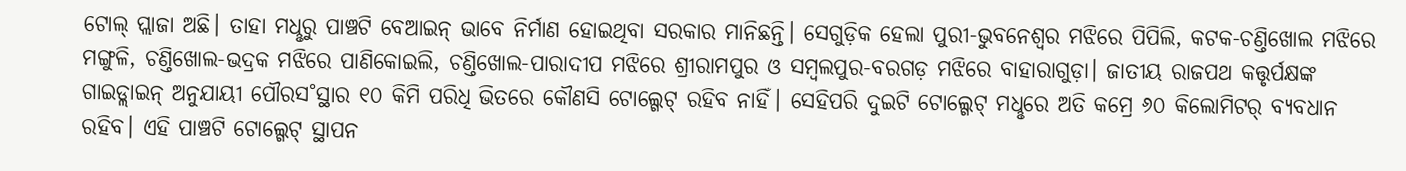ଟୋଲ୍ ପ୍ଲାଜା ଅଛି। ତାହା ମଧୢରୁ ପାଞ୍ଚଟି ବେଆଇନ୍ ଭାବେ ନିର୍ମାଣ ହୋଇଥିବା ସରକାର ମାନିଛନ୍ତି। ସେଗୁଡ଼ିକ ହେଲା ପୁରୀ-ଭୁବନେଶ୍ବର ମଝିରେ ପିପିଲି, କଟକ-ଚଣ୍ତିଖୋଲ ମଝିରେ ମଙ୍ଗୁଳି, ଚଣ୍ତିଖୋଲ-ଭଦ୍ରକ ମଝିରେ ପାଣିକୋଇଲି, ଚଣ୍ତିଖୋଲ-ପାରାଦୀପ ମଝିରେ ଶ୍ରୀରାମପୁର ଓ ସମ୍ବଲପୁର-ବରଗଡ଼ ମଝିରେ ବାହାରାଗୁଡ଼ା। ଜାତୀୟ ରାଜପଥ କତ୍ତୃର୍ପକ୍ଷଙ୍କ ଗାଇଡ୍ଲାଇନ୍ ଅନୁଯାୟୀ ପୌରସ˚ସ୍ଥାର ୧୦ କିମି ପରିଧି ଭିତରେ କୌଣସି ଟୋଲ୍ଗେଟ୍ ରହିବ ନାହିଁ। ସେହିପରି ଦୁଇଟି ଟୋଲ୍ଗେଟ୍ ମଧୢରେ ଅତି କମ୍ରେ ୬୦ କିଲୋମିଟର୍ ବ୍ୟବଧାନ ରହିବ। ଏହି ପାଞ୍ଚଟି ଟୋଲ୍ଗେଟ୍ ସ୍ଥାପନ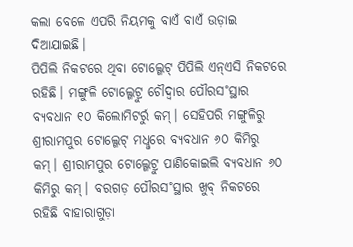କଲା ବେଳେ ଏପରି ନିୟମକୁ ବାଏଁ ବାଏଁ ଉଡ଼ାଇ ଦିଆଯାଇଛି।
ପିପିଲି ନିକଟରେ ଥିବା ଟୋଲ୍ଗେଟ୍ ପିପିଲି ଏନ୍ଏସି ନିକଟରେ ରହିଛି। ମଙ୍ଗୁଳି ଟୋଲ୍ଗେଟ୍ରୁ ଚୌଦ୍ବାର ପୌରସ˚ସ୍ଥାର ବ୍ୟବଧାନ ୧୦ କିଲୋମିଟର୍ରୁ କମ୍। ସେହିପରି ମଙ୍ଗୁଳିରୁ ଶ୍ରୀରାମପୁର ଟୋଲ୍ଗେଟ୍ ମଧୢରେ ବ୍ୟବଧାନ ୬୦ କିମିରୁ କମ୍। ଶ୍ରୀରାମପୁର ଟୋଲ୍ଗେଟ୍ରୁ ପାଣିକୋଇଲି ବ୍ୟବଧାନ ୬୦ କିମିରୁ କମ୍। ବରଗଡ଼ ପୌରସ˚ସ୍ଥାର ଖୁବ୍ ନିକଟରେ ରହିଛି ବାହାରାଗୁଡ଼ା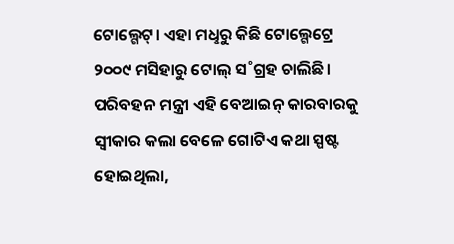ଟୋଲ୍ଗେଟ୍। ଏହା ମଧୢରୁ କିଛି ଟୋଲ୍ଗେଟ୍ରେ ୨୦୦୯ ମସିହାରୁ ଟୋଲ୍ ସ˚ଗ୍ରହ ଚାଲିଛି।
ପରିବହନ ମନ୍ତ୍ରୀ ଏହି ବେଆଇନ୍ କାରବାରକୁ ସ୍ବୀକାର କଲା ବେଳେ ଗୋଟିଏ କଥା ସ୍ପଷ୍ଟ ହୋଇଥିଲା,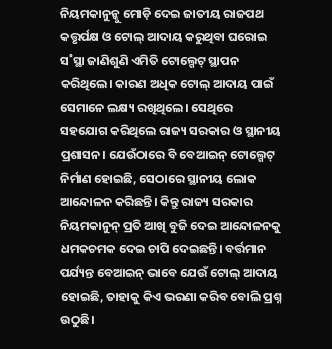ନିୟମକାନୁନ୍କୁ ମୋଡ଼ି ଦେଇ ଜାତୀୟ ରାଜପଥ କତ୍ତୃର୍ପକ୍ଷ ଓ ଟୋଲ୍ ଆଦାୟ କରୁଥିବା ଘରୋଇ ସ˚ସ୍ଥା ଜାଣିଶୁଣି ଏମିତି ଟୋଲ୍ଗେଟ୍ ସ୍ଥାପନ କରିଥିଲେ। କାରଣ ଅଧିକ ଟୋଲ୍ ଆଦାୟ ପାଇଁ ସେମାନେ ଲକ୍ଷ୍ୟ ରଖିଥିଲେ। ସେଥିରେ ସହଯୋଗ କରିଥିଲେ ରାଜ୍ୟ ସରକାର ଓ ସ୍ଥାନୀୟ ପ୍ରଶାସନ। ଯେଉଁଠାରେ ବି ବେଆଇନ୍ ଟୋଲ୍ଗେଟ୍ ନିର୍ମାଣ ହୋଇଛି, ସେଠାରେ ସ୍ଥାନୀୟ ଲୋକ ଆନ୍ଦୋଳନ କରିଛନ୍ତି। କିନ୍ତୁ ରାଜ୍ୟ ସରକାର ନିୟମକାନୁନ୍ ପ୍ରତି ଆଖି ବୁଜି ଦେଇ ଆନ୍ଦୋଳନକୁ ଧମକଚମକ ଦେଇ ଚାପି ଦେଇଛନ୍ତି। ବର୍ତ୍ତମାନ ପର୍ଯ୍ୟନ୍ତ ବେଆଇନ୍ ଭାବେ ଯେଉଁ ଟୋଲ୍ ଆଦାୟ ହୋଇଛି, ତାହାକୁ କିଏ ଭରଣା କରିବ ବୋଲି ପ୍ରଶ୍ନ ଉଠୁଛି।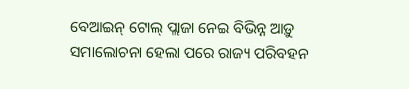ବେଆଇନ୍ ଟୋଲ୍ ପ୍ଲାଜା ନେଇ ବିଭିନ୍ନ ଆଡ଼ୁ ସମାଲୋଚନା ହେଲା ପରେ ରାଜ୍ୟ ପରିବହନ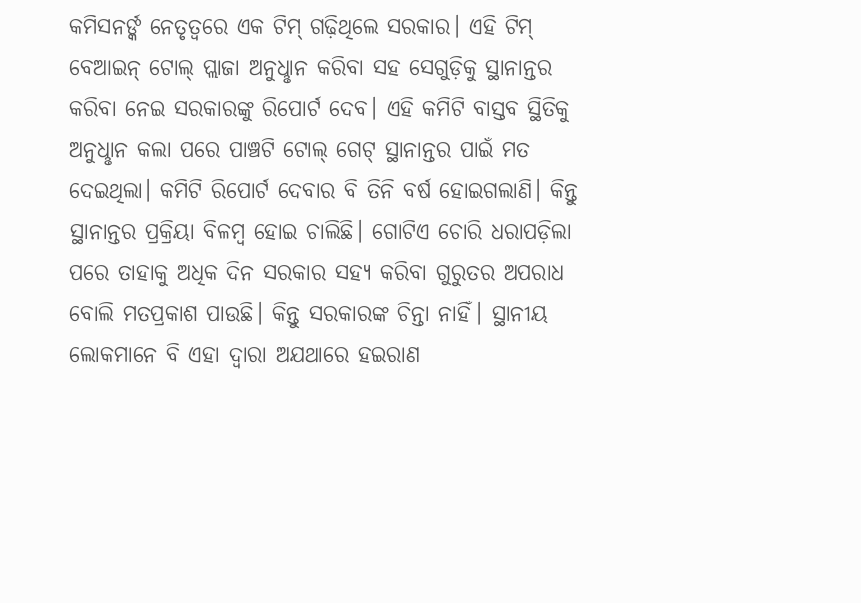କମିସନର୍ଙ୍କ ନେତୃତ୍ବରେ ଏକ ଟିମ୍ ଗଢ଼ିଥିଲେ ସରକାର। ଏହି ଟିମ୍ ବେଆଇନ୍ ଟୋଲ୍ ପ୍ଲାଜା ଅନୁଧୢାନ କରିବା ସହ ସେଗୁଡ଼ିକୁ ସ୍ଥାନାନ୍ତର କରିବା ନେଇ ସରକାରଙ୍କୁ ରିପୋର୍ଟ ଦେବ। ଏହି କମିଟି ବାସ୍ତବ ସ୍ଥିତିକୁ ଅନୁଧୢାନ କଲା ପରେ ପାଞ୍ଚଟି ଟୋଲ୍ ଗେଟ୍ ସ୍ଥାନାନ୍ତର ପାଇଁ ମତ ଦେଇଥିଲା। କମିଟି ରିପୋର୍ଟ ଦେବାର ବି ତିନି ବର୍ଷ ହୋଇଗଲାଣି। କିନ୍ତୁ ସ୍ଥାନାନ୍ତର ପ୍ରକ୍ରିୟା ବିଳମ୍ବ ହୋଇ ଚାଲିଛି। ଗୋଟିଏ ଚୋରି ଧରାପଡ଼ିଲା ପରେ ତାହାକୁ ଅଧିକ ଦିନ ସରକାର ସହ୍ୟ କରିବା ଗୁରୁତର ଅପରାଧ ବୋଲି ମତପ୍ରକାଶ ପାଉଛି। କିନ୍ତୁ ସରକାରଙ୍କ ଚିନ୍ତା ନାହିଁ। ସ୍ଥାନୀୟ ଲୋକମାନେ ବି ଏହା ଦ୍ବାରା ଅଯଥାରେ ହଇରାଣ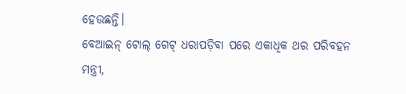ହେଉଛନ୍ତି।
ବେଆଇନ୍ ଟୋଲ୍ ଗେଟ୍ ଧରାପଡ଼ିବା ପରେ ଏକାଧିକ ଥର ପରିବହନ ମନ୍ତ୍ରୀ,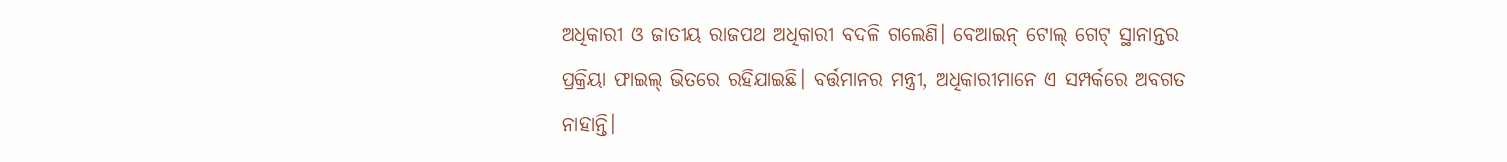ଅଧିକାରୀ ଓ ଜାତୀୟ ରାଜପଥ ଅଧିକାରୀ ବଦଳି ଗଲେଣି। ବେଆଇନ୍ ଟୋଲ୍ ଗେଟ୍ ସ୍ଥାନାନ୍ତର ପ୍ରକ୍ରିୟା ଫାଇଲ୍ ଭିତରେ ରହିଯାଇଛି। ବର୍ତ୍ତମାନର ମନ୍ତ୍ରୀ, ଅଧିକାରୀମାନେ ଏ ସମ୍ପର୍କରେ ଅବଗତ ନାହାନ୍ତି।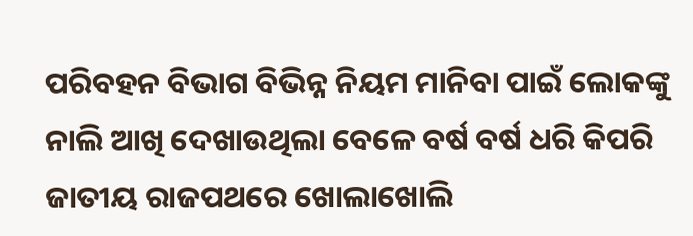ପରିବହନ ବିଭାଗ ବିଭିନ୍ନ ନିୟମ ମାନିବା ପାଇଁ ଲୋକଙ୍କୁ ନାଲି ଆଖି ଦେଖାଉଥିଲା ବେଳେ ବର୍ଷ ବର୍ଷ ଧରି କିପରି ଜାତୀୟ ରାଜପଥରେ ଖୋଲାଖୋଲି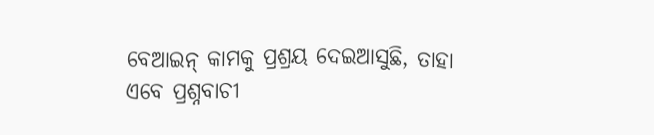ବେଆଇନ୍ କାମକୁ ପ୍ରଶ୍ରୟ ଦେଇଆସୁଛି, ତାହା ଏବେ ପ୍ରଶ୍ନବାଚୀ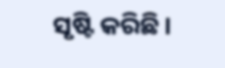ସୃଷ୍ଟି କରିଛି।